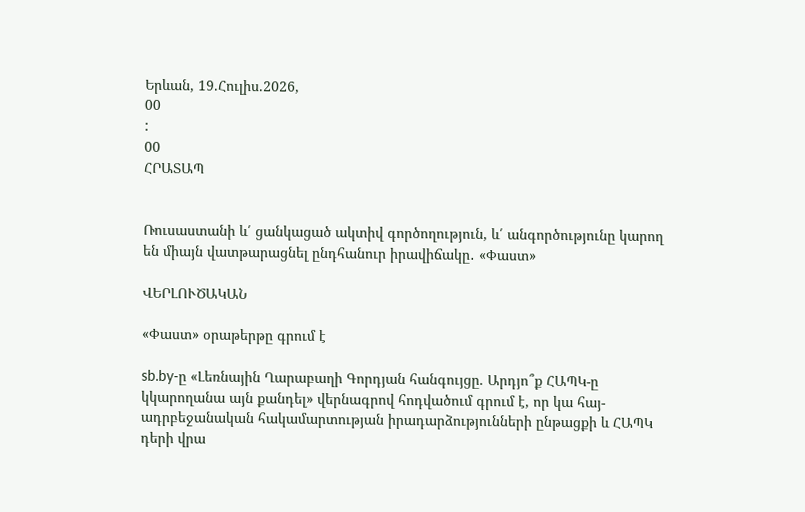Երևան, 19.Հուլիս.2026,
00
:
00
ՀՐԱՏԱՊ


Ռուսաստանի և՛ ցանկացած ակտիվ գործողություն, և՛ անգործությունը կարող են միայն վատթարացնել ընդհանուր իրավիճակը․ «Փաստ»

ՎԵՐԼՈՒԾԱԿԱՆ

«Փաստ» օրաթերթը գրում է

sb.by-ը «Լեռնային Ղարաբաղի Գորդյան հանգույցը. Արդյո՞ք ՀԱՊԿ-ը կկարողանա այն քանդել» վերնագրով հոդվածում գրում է, որ կա հայ-ադրբեջանական հակամարտության իրադարձությունների ընթացքի և ՀԱՊԿ դերի վրա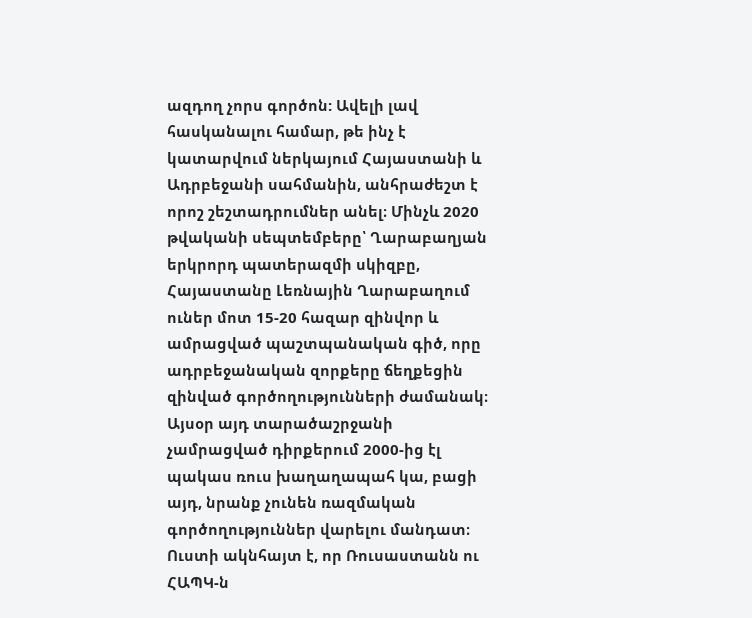ազդող չորս գործոն: Ավելի լավ հասկանալու համար, թե ինչ է կատարվում ներկայում Հայաստանի և Ադրբեջանի սահմանին, անհրաժեշտ է որոշ շեշտադրումներ անել։ Մինչև 2020 թվականի սեպտեմբերը՝ Ղարաբաղյան երկրորդ պատերազմի սկիզբը, Հայաստանը Լեռնային Ղարաբաղում ուներ մոտ 15-20 հազար զինվոր և ամրացված պաշտպանական գիծ, որը ադրբեջանական զորքերը ճեղքեցին զինված գործողությունների ժամանակ։ Այսօր այդ տարածաշրջանի չամրացված դիրքերում 2000-ից էլ պակաս ռուս խաղաղապահ կա, բացի այդ, նրանք չունեն ռազմական գործողություններ վարելու մանդատ։ Ուստի ակնհայտ է, որ Ռուսաստանն ու ՀԱՊԿ-ն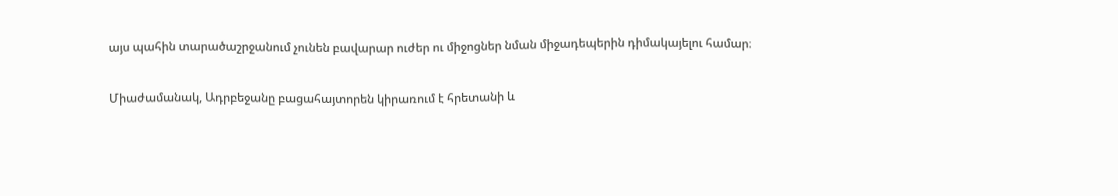այս պահին տարածաշրջանում չունեն բավարար ուժեր ու միջոցներ նման միջադեպերին դիմակայելու համար։

Միաժամանակ, Ադրբեջանը բացահայտորեն կիրառում է հրետանի և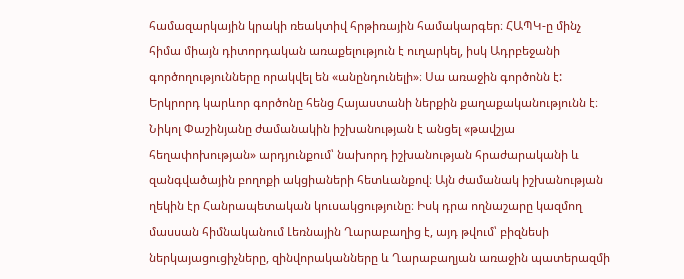համազարկային կրակի ռեակտիվ հրթիռային համակարգեր։ ՀԱՊԿ-ը մինչ հիմա միայն դիտորդական առաքելություն է ուղարկել, իսկ Ադրբեջանի գործողությունները որակվել են «անընդունելի»։ Սա առաջին գործոնն է: Երկրորդ կարևոր գործոնը հենց Հայաստանի ներքին քաղաքականությունն է։ Նիկոլ Փաշինյանը ժամանակին իշխանության է անցել «թավշյա հեղափոխության» արդյունքում՝ նախորդ իշխանության հրաժարականի և զանգվածային բողոքի ակցիաների հետևանքով։ Այն ժամանակ իշխանության ղեկին էր Հանրապետական կուսակցությունը։ Իսկ դրա ողնաշարը կազմող մասսան հիմնականում Լեռնային Ղարաբաղից է, այդ թվում՝ բիզնեսի ներկայացուցիչները, զինվորականները և Ղարաբաղյան առաջին պատերազմի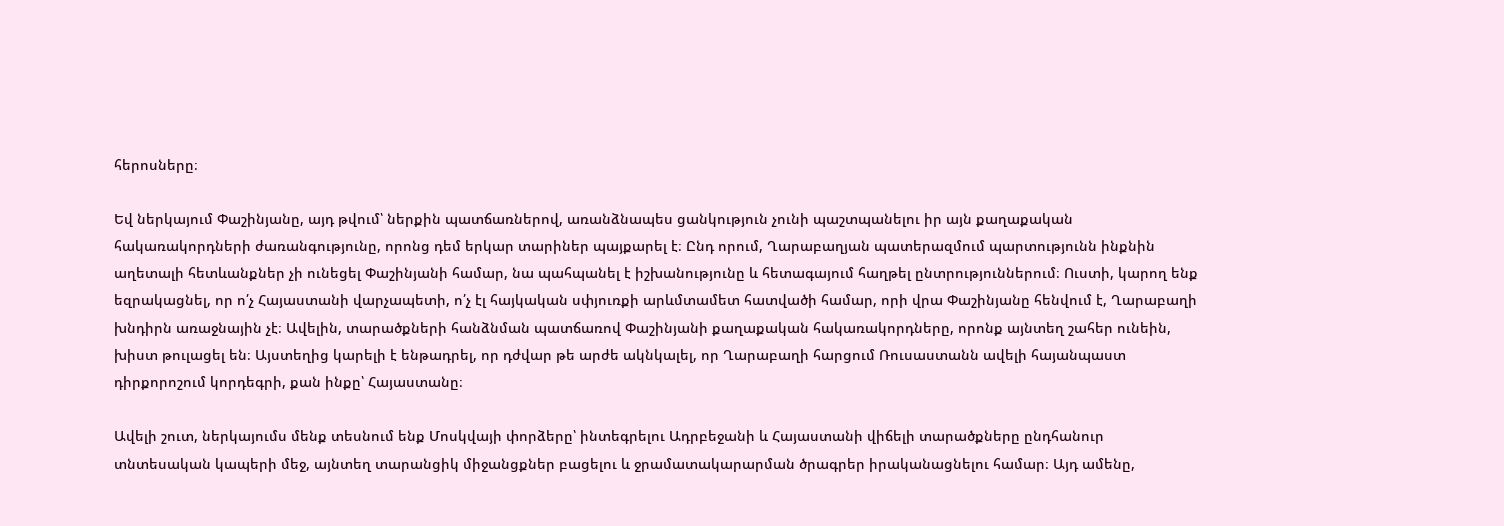հերոսները։

Եվ ներկայում Փաշինյանը, այդ թվում՝ ներքին պատճառներով, առանձնապես ցանկություն չունի պաշտպանելու իր այն քաղաքական հակառակորդների ժառանգությունը, որոնց դեմ երկար տարիներ պայքարել է։ Ընդ որում, Ղարաբաղյան պատերազմում պարտությունն ինքնին աղետալի հետևանքներ չի ունեցել Փաշինյանի համար, նա պահպանել է իշխանությունը և հետագայում հաղթել ընտրություններում։ Ուստի, կարող ենք եզրակացնել, որ ո՛չ Հայաստանի վարչապետի, ո՛չ էլ հայկական սփյուռքի արևմտամետ հատվածի համար, որի վրա Փաշինյանը հենվում է, Ղարաբաղի խնդիրն առաջնային չէ։ Ավելին, տարածքների հանձնման պատճառով Փաշինյանի քաղաքական հակառակորդները, որոնք այնտեղ շահեր ունեին, խիստ թուլացել են։ Այստեղից կարելի է ենթադրել, որ դժվար թե արժե ակնկալել, որ Ղարաբաղի հարցում Ռուսաստանն ավելի հայանպաստ դիրքորոշում կորդեգրի, քան ինքը՝ Հայաստանը։

Ավելի շուտ, ներկայումս մենք տեսնում ենք Մոսկվայի փորձերը՝ ինտեգրելու Ադրբեջանի և Հայաստանի վիճելի տարածքները ընդհանուր տնտեսական կապերի մեջ, այնտեղ տարանցիկ միջանցքներ բացելու և ջրամատակարարման ծրագրեր իրականացնելու համար։ Այդ ամենը,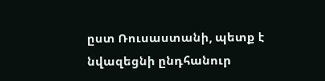ըստ Ռուսաստանի, պետք է նվազեցնի ընդհանուր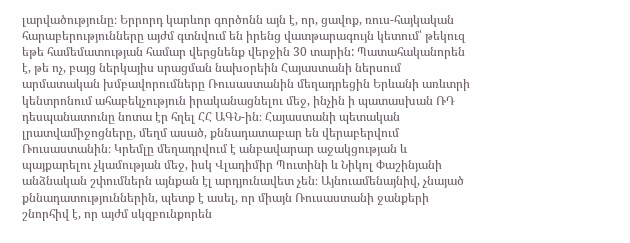լարվածությունը։ Երրորդ կարևոր գործոնն այն է, որ, ցավոք, ռուս-հայկական հարաբերությունները այժմ գտնվում են իրենց վատթարագույն կետում՝ թեկուզ եթե համեմատության համար վերցնենք վերջին 30 տարին: Պատահականորեն է, թե ոչ, բայց ներկայիս սրացման նախօրեին Հայաստանի ներսում արմատական խմբավորումները Ռուսաստանին մեղադրեցին Երևանի առևտրի կենտրոնում ահաբեկչություն իրականացնելու մեջ, ինչին ի պատասխան ՌԴ դեսպանատունը նոտա էր հղել ՀՀ ԱԳՆ-ին։ Հայաստանի պետական լրատվամիջոցները, մեղմ ասած, քննադատաբար են վերաբերվում Ռուսաստանին։ Կրեմլը մեղադրվում է անբավարար աջակցության և պայքարելու չկամության մեջ, իսկ Վլադիմիր Պուտինի և Նիկոլ Փաշինյանի անձնական շփումներն այնքան էլ արդյունավետ չեն։ Այնուամենայնիվ, չնայած քննադատություններին, պետք է ասել, որ միայն Ռուսաստանի ջանքերի շնորհիվ է, որ այժմ սկզբունքորեն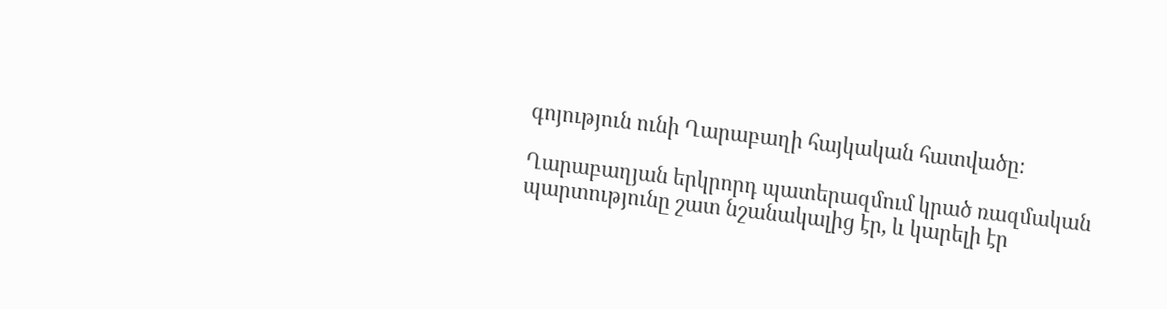գոյություն ունի Ղարաբաղի հայկական հատվածը։

Ղարաբաղյան երկրորդ պատերազմում կրած ռազմական պարտությունը շատ նշանակալից էր, և կարելի էր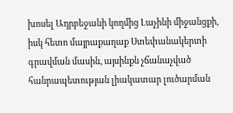խոսել Ադրբեջանի կողմից Լաչինի միջանցքի, իսկ հետո մայրաքաղաք Ստեփանակերտի գրավման մասին, այսինքն չճանաչված հանրապետության լիակատար լուծարման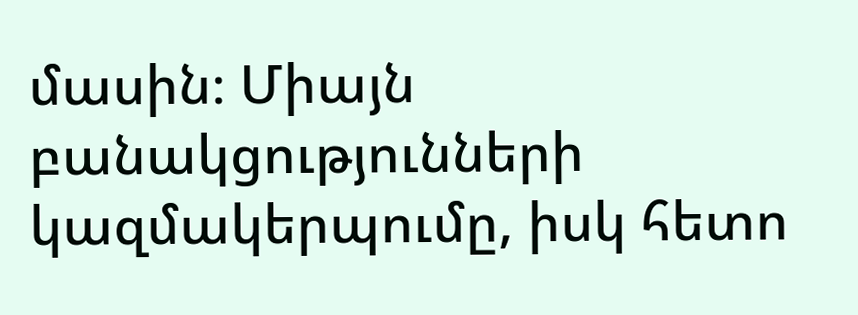մասին։ Միայն բանակցությունների կազմակերպումը, իսկ հետո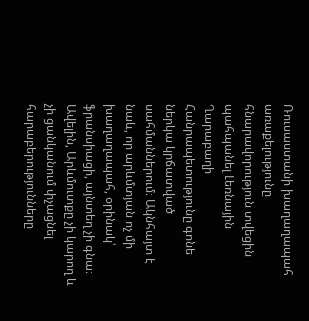Ռուսաստանի խաղաղապահ առաքելությունը հնարավորություն տվեցին պահպանել Լեռնային Ղարաբաղի Հանրապետությունը գոնե ներկա կրճատված սահմաններում։ Ակնհայտ է նաև, որ արևմտյան ոչ մի խաղաղապահ, օրինակ՝ ֆրանսիացի, այնտեղ չի գնա։ Ավելին, Արևմուտքը չի կարող և չի ցանկանում փչացնել հարաբերությունները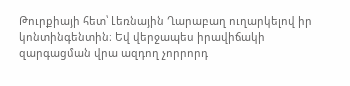Թուրքիայի հետ՝ Լեռնային Ղարաբաղ ուղարկելով իր կոնտինգենտին։ Եվ վերջապես իրավիճակի զարգացման վրա ազդող չորրորդ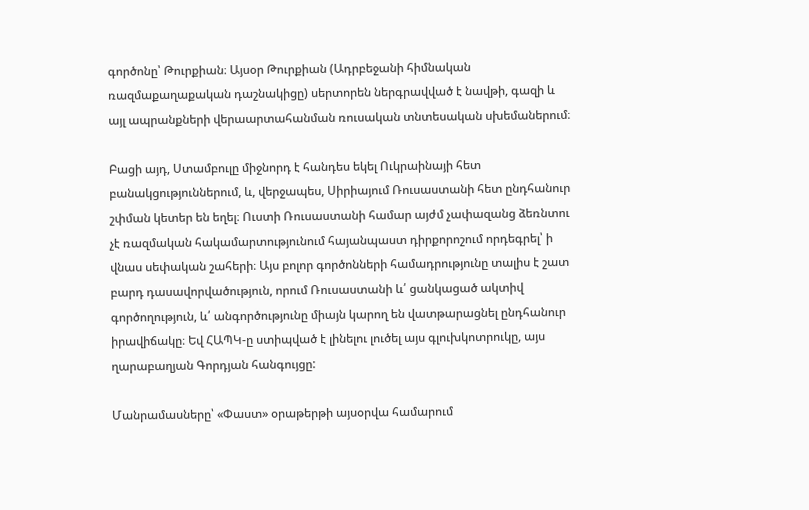գործոնը՝ Թուրքիան։ Այսօր Թուրքիան (Ադրբեջանի հիմնական ռազմաքաղաքական դաշնակիցը) սերտորեն ներգրավված է նավթի, գազի և այլ ապրանքների վերաարտահանման ռուսական տնտեսական սխեմաներում։

Բացի այդ, Ստամբուլը միջնորդ է հանդես եկել Ուկրաինայի հետ բանակցություններում, և, վերջապես, Սիրիայում Ռուսաստանի հետ ընդհանուր շփման կետեր են եղել։ Ուստի Ռուսաստանի համար այժմ չափազանց ձեռնտու չէ ռազմական հակամարտությունում հայանպաստ դիրքորոշում որդեգրել՝ ի վնաս սեփական շահերի։ Այս բոլոր գործոնների համադրությունը տալիս է շատ բարդ դասավորվածություն, որում Ռուսաստանի և՛ ցանկացած ակտիվ գործողություն, և՛ անգործությունը միայն կարող են վատթարացնել ընդհանուր իրավիճակը։ Եվ ՀԱՊԿ-ը ստիպված է լինելու լուծել այս գլուխկոտրուկը, այս ղարաբաղյան Գորդյան հանգույցը:

Մանրամասները՝ «Փաստ» օրաթերթի այսօրվա համարում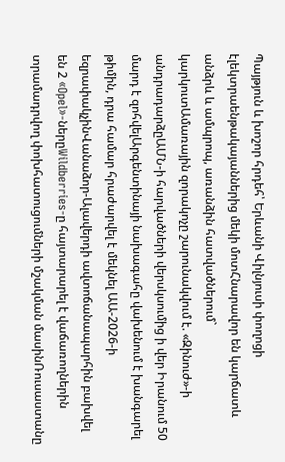Պայթյուն և խոշոր հրդեհ՝ Երևանի Վիլնյուսի փողոցի էլեկտրաենթակայաններից մեկի մոտՀնարավոր են կարճատև անձրև և ամպրոպ, առանձին հատվածներում` կարկուտԱմառային զորակոչը շարունակվում է. «Զինուժ»-ի անդրադարձըԱՄՆ-ի հարվածների վերսկսումից ի վեր Իրանում 50 մարդ է զոհվելԱրգենտինայի նախագահը վախենում է խանգարել թիմին, դրա համար հրաժարվել է մեկնել ԱԱ-2026-ի եզրափակչինՎանաձոր-Ալավերդի ավտոճանապարհին բախվել են 2 «Opel»-ներըWildberries-ը հայտարարել է վաճառողներին տրամադրվող փոխհատուցումների մշակման մասինՌուսաստանը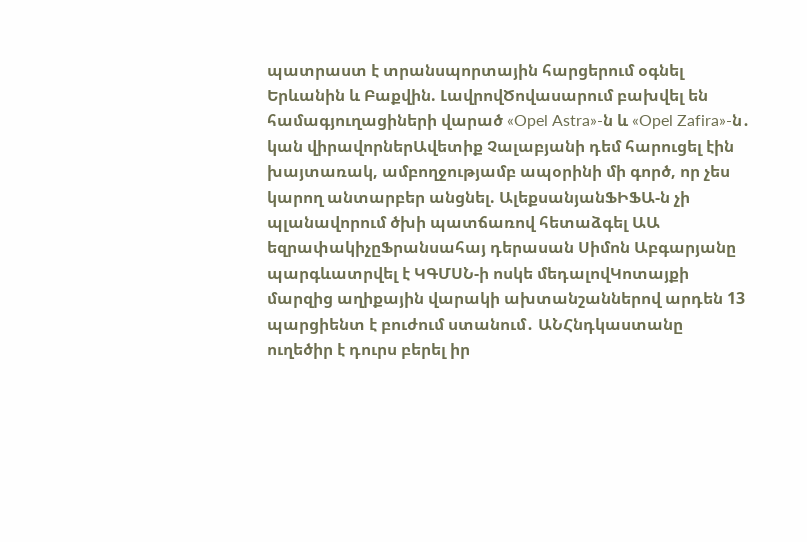պատրաստ է տրանսպորտային հարցերում օգնել Երևանին և Բաքվին. ԼավրովԾովասարում բախվել են համագյուղացիների վարած «Opel Astra»-ն և «Opel Zafira»-ն․ կան վիրավորներԱվետիք Չալաբյանի դեմ հարուցել էին խայտառակ, ամբողջությամբ ապօրինի մի գործ, որ չես կարող անտարբեր անցնել. ԱլեքսանյանՖԻՖԱ-ն չի պլանավորում ծխի պատճառով հետաձգել ԱԱ եզրափակիչըՖրանսահայ դերասան Սիմոն Աբգարյանը պարգևատրվել է ԿԳՄՍՆ-ի ոսկե մեդալովԿոտայքի մարզից աղիքային վարակի ախտանշաններով արդեն 13 պարցիենտ է բուժում ստանում․ ԱՆՀնդկաստանը ուղեծիր է դուրս բերել իր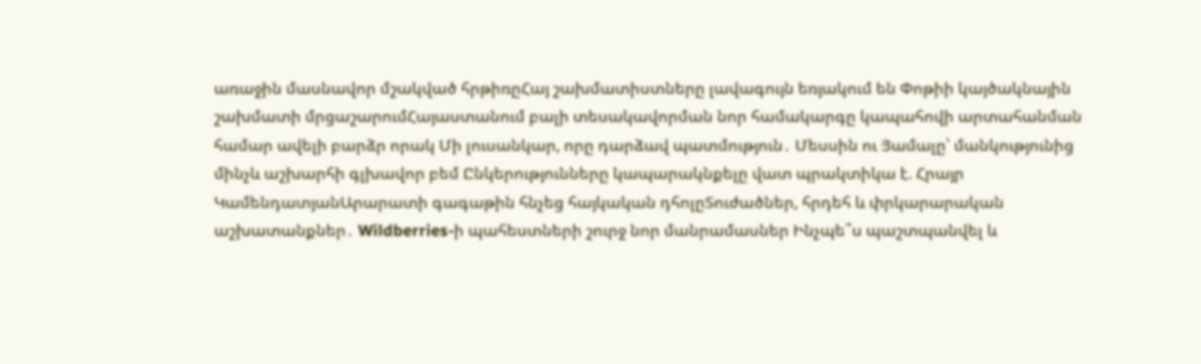առաջին մասնավոր մշակված հրթիռըՀայ շախմատիստները լավագույն եռյակում են Փոթիի կայծակնային շախմատի մրցաշարումՀայաստանում բալի տեսակավորման նոր համակարգը կապահովի արտահանման համար ավելի բարձր որակ Մի լուսանկար, որը դարձավ պատմություն․ Մեսսին ու Յամալը՝ մանկությունից մինչև աշխարհի գլխավոր բեմ Ընկերությունները կապարակնքելը վատ պրակտիկա է. Հրայր ԿամենդատյանԱրարատի գագաթին հնչեց հայկական դհոլըՏուժածներ, հրդեհ և փրկարարական աշխատանքներ․ Wildberries-ի պահեստների շուրջ նոր մանրամասներ Ինչպե՞ս պաշտպանվել և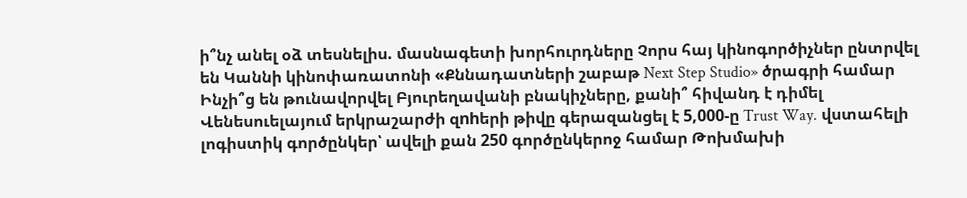ի՞նչ անել օձ տեսնելիս. մասնագետի խորհուրդները Չորս հայ կինոգործիչներ ընտրվել են Կաննի կինոփառատոնի «Քննադատների շաբաթ Next Step Studio» ծրագրի համար Ինչի՞ց են թունավորվել Բյուրեղավանի բնակիչները, քանի՞ հիվանդ է դիմել Վենեսուելայում երկրաշարժի զnhերի թիվը գերազանցել է 5,000-ը Trust Way. վստահելի լոգիստիկ գործընկեր՝ ավելի քան 250 գործընկերոջ համար Թոխմախի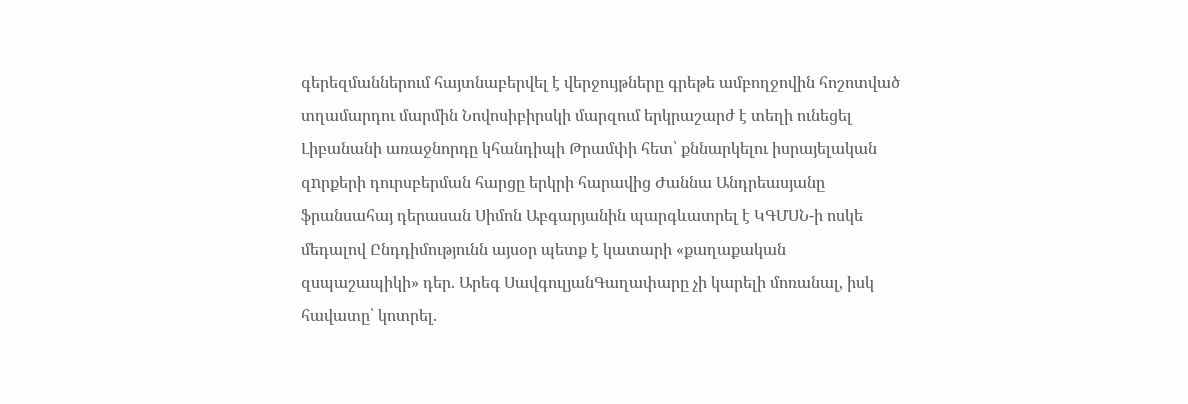գերեզմաններում հայտնաբերվել է վերջույթները գրեթե ամբողջովին հոշոտված տղամարդու մարմին Նովոսիբիրսկի մարզում երկրաշարժ է տեղի ունեցել Լիբանանի առաջնորդը կհանդիպի Թրամփի հետ՝ քննարկելու իսրայելական զnրքերի դուրսբերման հարցը երկրի հարավից Ժաննա Անդրեասյանը ֆրանսահայ դերասան Սիմոն Աբգարյանին պարգևատրել է ԿԳՄՍՆ-ի ոսկե մեդալով Ընդդիմությունն այսօր պետք է կատարի «քաղաքական զսպաշապիկի» դեր. Արեգ ՍավգուլյանԳաղափարը չի կարելի մոռանալ, իսկ հավատը՝ կոտրել.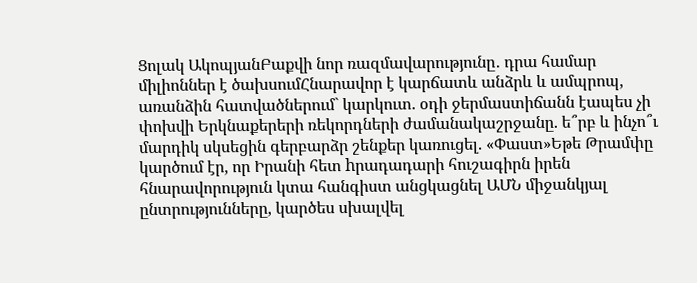Ցոլակ ԱկոպյանԲաքվի նոր ռազմավարությունը․ դրա համար միլիոններ է ծախսումՀնարավոր է կարճատև անձրև և ամպրոպ, առանձին հատվածներում` կարկուտ. օդի ջերմաստիճանն էապես չի փոխվի Երկնաքերերի ռեկորդների ժամանակաշրջանը. ե՞րբ և ինչո՞ւ մարդիկ սկսեցին գերբարձր շենքեր կառուցել. «Փաստ»Եթե Թրամփը կարծում էր, որ Իրանի հետ hրադադարի հուշագիրն իրեն հնարավորություն կտա հանգիստ անցկացնել ԱՄՆ միջանկյալ ընտրությունները, կարծես սխալվել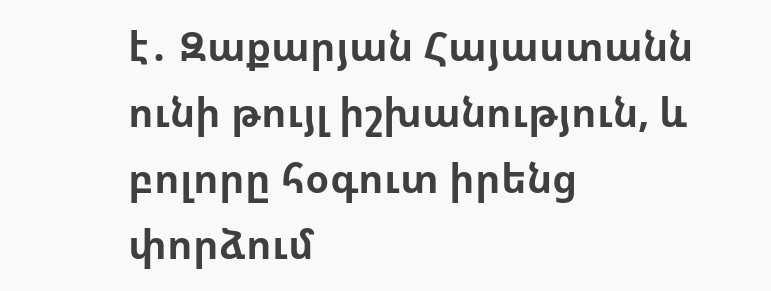է․ Զաքարյան Հայաստանն ունի թույլ իշխանություն, և բոլորը հօգուտ իրենց փորձում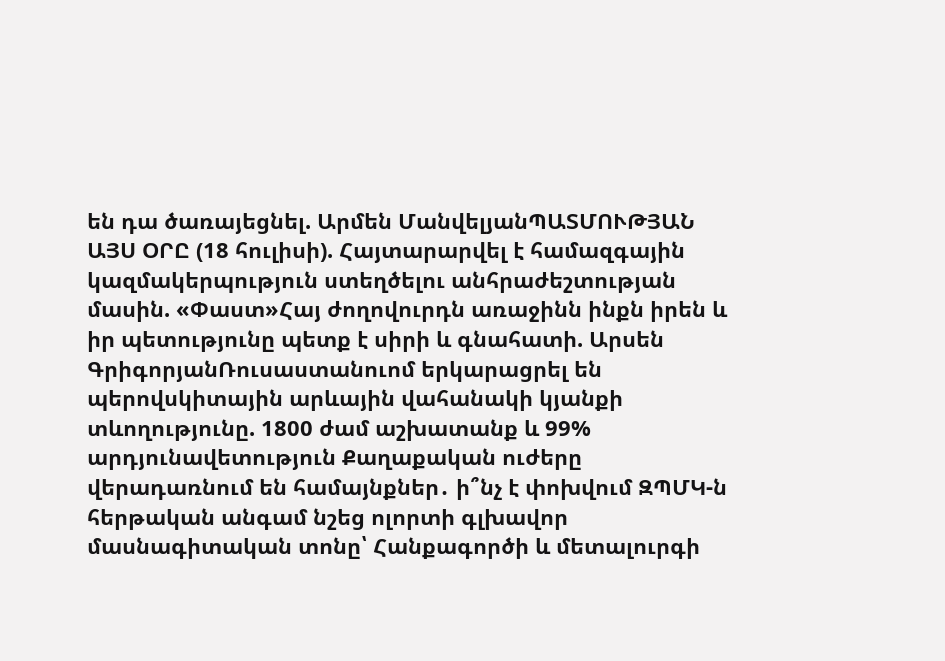են դա ծառայեցնել. Արմեն ՄանվելյանՊԱՏՄՈՒԹՅԱՆ ԱՅՍ ՕՐԸ (18 հուլիսի). Հայտարարվել է համազգային կազմակերպություն ստեղծելու անհրաժեշտության մասին. «Փաստ»Հայ ժողովուրդն առաջինն ինքն իրեն և իր պետությունը պետք է սիրի և գնահատի. Արսեն ԳրիգորյանՌուսաստանուոմ երկարացրել են պերովսկիտային արևային վահանակի կյանքի տևողությունը. 1800 ժամ աշխատանք և 99% արդյունավետություն Քաղաքական ուժերը վերադառնում են համայնքներ․ ի՞նչ է փոխվում ԶՊՄԿ-ն հերթական անգամ նշեց ոլորտի գլխավոր մասնագիտական տոնը՝ Հանքագործի և մետալուրգի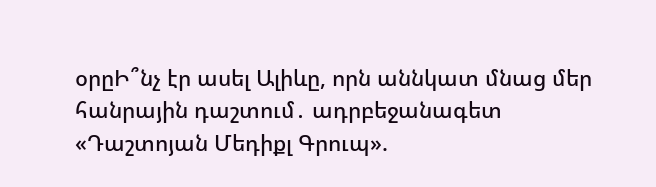օրըԻ՞նչ էր ասել Ալիևը, որն աննկատ մնաց մեր հանրային դաշտում․ ադրբեջանագետ «Դաշտոյան Մեդիքլ Գրուպ».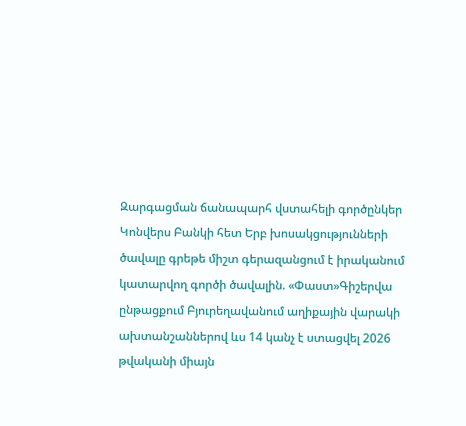Զարգացման ճանապարհ վստահելի գործընկեր Կոնվերս Բանկի հետ Երբ խոսակցությունների ծավալը գրեթե միշտ գերազանցում է իրականում կատարվող գործի ծավալին. «Փաստ»Գիշերվա ընթացքում Բյուրեղավանում աղիքային վարակի ախտանշաններով ևս 14 կանչ է ստացվել 2026 թվականի միայն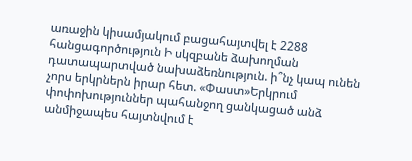առաջին կիսամյակում բացահայտվել է 2288 հանցագործություն Ի սկզբանե ձախողման դատապարտված նախաձեռնություն. ի՞նչ կապ ունեն չորս երկրներն իրար հետ. «Փաստ»Երկրում փոփոխություններ պահանջող ցանկացած անձ անմիջապես հայտնվում է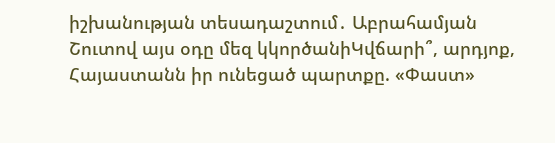իշխանության տեսադաշտում․ Աբրահամյան Շուտով այս օդը մեզ կկործանիԿվճարի՞, արդյոք, Հայաստանն իր ունեցած պարտքը. «Փաստ»